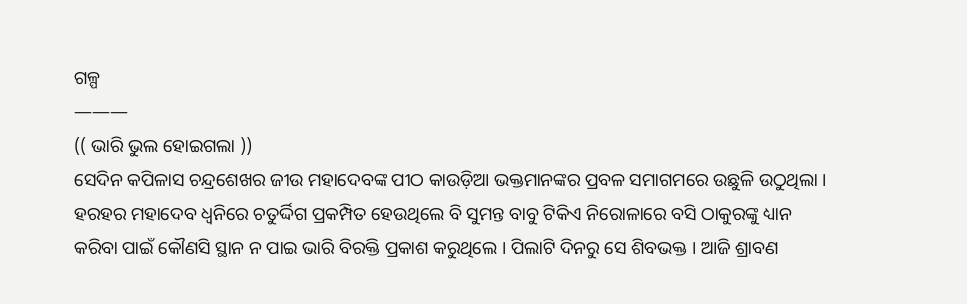ଗଳ୍ପ
———
(( ଭାରି ଭୁଲ ହୋଇଗଲା ))
ସେଦିନ କପିଳାସ ଚନ୍ଦ୍ରଶେଖର ଜୀଉ ମହାଦେବଙ୍କ ପୀଠ କାଉଡ଼ିଆ ଭକ୍ତମାନଙ୍କର ପ୍ରବଳ ସମାଗମରେ ଉଛୁଳି ଉଠୁଥିଲା । ହରହର ମହାଦେବ ଧ୍ୱନିରେ ଚତୁର୍ଦ୍ଦିଗ ପ୍ରକମ୍ପିତ ହେଉଥିଲେ ବି ସୁମନ୍ତ ବାବୁ ଟିକିଏ ନିରୋଳାରେ ବସି ଠାକୁରଙ୍କୁ ଧ୍ୟାନ କରିବା ପାଇଁ କୌଣସି ସ୍ଥାନ ନ ପାଇ ଭାରି ବିରକ୍ତି ପ୍ରକାଶ କରୁଥିଲେ । ପିଲାଟି ଦିନରୁ ସେ ଶିବଭକ୍ତ । ଆଜି ଶ୍ରାବଣ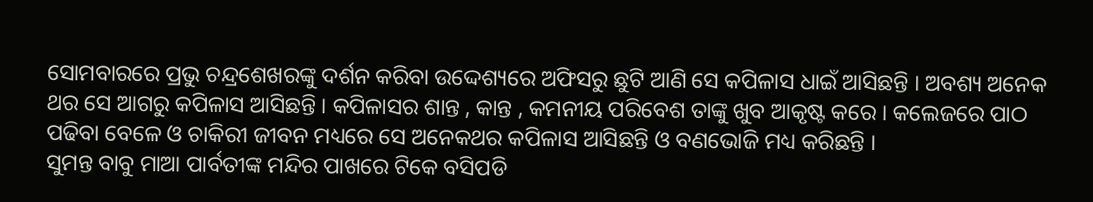ସୋମବାରରେ ପ୍ରଭୁ ଚନ୍ଦ୍ରଶେଖରଙ୍କୁ ଦର୍ଶନ କରିବା ଉଦ୍ଦେଶ୍ୟରେ ଅଫିସରୁ ଛୁଟି ଆଣି ସେ କପିଳାସ ଧାଇଁ ଆସିଛନ୍ତି । ଅବଶ୍ୟ ଅନେକ ଥର ସେ ଆଗରୁ କପିଳାସ ଆସିଛନ୍ତି । କପିଳାସର ଶାନ୍ତ , କାନ୍ତ , କମନୀୟ ପରିବେଶ ତାଙ୍କୁ ଖୁବ ଆକୃଷ୍ଟ କରେ । କଲେଜରେ ପାଠ ପଢିବା ବେଳେ ଓ ଚାକିରୀ ଜୀବନ ମଧ୍ୟରେ ସେ ଅନେକଥର କପିଳାସ ଆସିଛନ୍ତି ଓ ବଣଭୋଜି ମଧ୍ୟ କରିଛନ୍ତି ।
ସୁମନ୍ତ ବାବୁ ମାଆ ପାର୍ବତୀଙ୍କ ମନ୍ଦିର ପାଖରେ ଟିକେ ବସିପଡି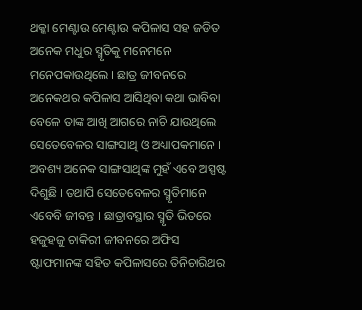ଥକ୍କା ମେଣ୍ଟାଉ ମେଣ୍ଟାଉ କପିଳାସ ସହ ଜଡିତ ଅନେକ ମଧୁର ସ୍ମୃତିକୁ ମନେମନେ ମନେପକାଉଥିଲେ । ଛାତ୍ର ଜୀବନରେ ଅନେକଥର କପିଳାସ ଆସିଥିବା କଥା ଭାବିବା ବେଳେ ତାଙ୍କ ଆଖି ଆଗରେ ନାଚି ଯାଉଥିଲେ ସେତେବେଳର ସାଙ୍ଗସାଥି ଓ ଅଧ୍ୟାପକମାନେ । ଅବଶ୍ୟ ଅନେକ ସାଙ୍ଗସାଥିଙ୍କ ମୁହଁ ଏବେ ଅସ୍ପଷ୍ଟ ଦିଶୁଛି । ତଥାପି ସେତେବେଳର ସ୍ମୃତିମାନେ ଏବେବି ଜୀବନ୍ତ । ଛାତ୍ରାବସ୍ଥାର ସ୍ମୃତି ଭିତରେ ହଜୁହଜୁ ଚାକିରୀ ଜୀବନରେ ଅଫିସ ଷ୍ଟାଫମାନଙ୍କ ସହିତ କପିଳାସରେ ତିନିଚାରିଥର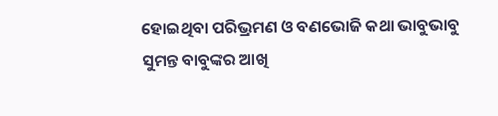ହୋଇଥିବା ପରିଭ୍ରମଣ ଓ ବଣଭୋଜି କଥା ଭାବୁଭାବୁ ସୁମନ୍ତ ବାବୁଙ୍କର ଆଖି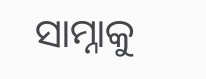ସାମ୍ନାକୁ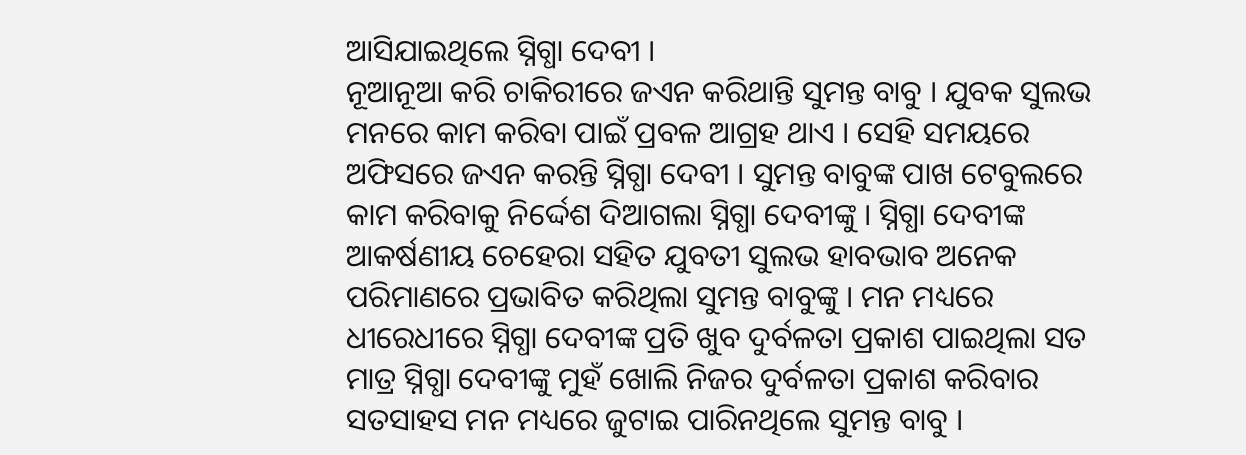ଆସିଯାଇଥିଲେ ସ୍ନିଗ୍ଧା ଦେବୀ ।
ନୂଆନୂଆ କରି ଚାକିରୀରେ ଜଏନ କରିଥାନ୍ତି ସୁମନ୍ତ ବାବୁ । ଯୁବକ ସୁଲଭ ମନରେ କାମ କରିବା ପାଇଁ ପ୍ରବଳ ଆଗ୍ରହ ଥାଏ । ସେହି ସମୟରେ ଅଫିସରେ ଜଏନ କରନ୍ତି ସ୍ନିଗ୍ଧା ଦେବୀ । ସୁମନ୍ତ ବାବୁଙ୍କ ପାଖ ଟେବୁଲରେ କାମ କରିବାକୁ ନିର୍ଦ୍ଦେଶ ଦିଆଗଲା ସ୍ନିଗ୍ଧା ଦେବୀଙ୍କୁ । ସ୍ନିଗ୍ଧା ଦେବୀଙ୍କ ଆକର୍ଷଣୀୟ ଚେହେରା ସହିତ ଯୁବତୀ ସୁଲଭ ହାବଭାବ ଅନେକ ପରିମାଣରେ ପ୍ରଭାବିତ କରିଥିଲା ସୁମନ୍ତ ବାବୁଙ୍କୁ । ମନ ମଧ୍ୟରେ ଧୀରେଧୀରେ ସ୍ନିଗ୍ଧା ଦେବୀଙ୍କ ପ୍ରତି ଖୁବ ଦୁର୍ବଳତା ପ୍ରକାଶ ପାଇଥିଲା ସତ ମାତ୍ର ସ୍ନିଗ୍ଧା ଦେବୀଙ୍କୁ ମୁହଁ ଖୋଲି ନିଜର ଦୁର୍ବଳତା ପ୍ରକାଶ କରିବାର ସତସାହସ ମନ ମଧ୍ୟରେ ଜୁଟାଇ ପାରିନଥିଲେ ସୁମନ୍ତ ବାବୁ ।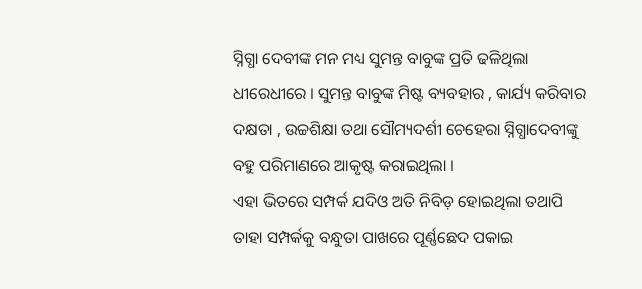ସ୍ନିଗ୍ଧା ଦେବୀଙ୍କ ମନ ମଧ୍ୟ ସୁମନ୍ତ ବାବୁଙ୍କ ପ୍ରତି ଢଳିଥିଲା ଧୀରେଧୀରେ । ସୁମନ୍ତ ବାବୁଙ୍କ ମିଷ୍ଟ ବ୍ୟବହାର , କାର୍ଯ୍ୟ କରିବାର ଦକ୍ଷତା , ଉଚ୍ଚଶିକ୍ଷା ତଥା ସୌମ୍ୟଦର୍ଶୀ ଚେହେରା ସ୍ନିଗ୍ଧାଦେବୀଙ୍କୁ ବହୁ ପରିମାଣରେ ଆକୃଷ୍ଟ କରାଇଥିଲା ।
ଏହା ଭିତରେ ସମ୍ପର୍କ ଯଦିଓ ଅତି ନିବିଡ଼ ହୋଇଥିଲା ତଥାପି ତାହା ସମ୍ପର୍କକୁ ବନ୍ଧୁତା ପାଖରେ ପୂର୍ଣ୍ଣଛେଦ ପକାଇ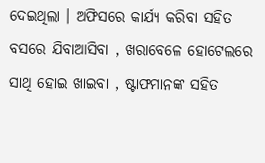ଦେଇଥିଲା । ଅଫିସରେ କାର୍ଯ୍ୟ କରିବା ସହିତ ବସରେ ଯିବାଆସିବା , ଖରାବେଳେ ହୋଟେଲରେ ସାଥି ହୋଇ ଖାଇବା , ଷ୍ଟାଫମାନଙ୍କ ସହିତ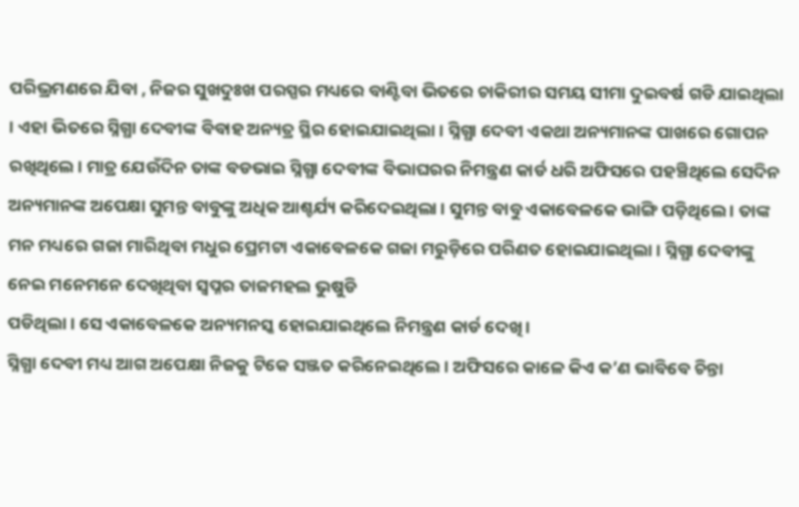ପରିଭ୍ରମଣରେ ଯିବା , ନିଜର ସୁଖଦୁଃଖ ପରସ୍ପର ମଧ୍ୟରେ ବାଣ୍ଟିବା ଭିତରେ ଚାକିରୀର ସମୟ ସୀମା ଦୁଇବର୍ଷ ଗଡି ଯାଇଥିଲା । ଏହା ଭିତରେ ସ୍ନିଗ୍ଧା ଦେବୀଙ୍କ ବିବାହ ଅନ୍ୟତ୍ର ସ୍ଥିର ହୋଇଯାଇଥିଲା । ସ୍ନିଗ୍ଧା ଦେବୀ ଏକଥା ଅନ୍ୟମାନଙ୍କ ପାଖରେ ଗୋପନ ରଖିଥିଲେ । ମାତ୍ର ଯେଉଁଦିନ ତାଙ୍କ ବଡଭାଇ ସ୍ନିଗ୍ଧା ଦେବୀଙ୍କ ବିଭାଘରର ନିମନ୍ତ୍ରଣ କାର୍ଡ ଧରି ଅଫିସରେ ପହଞ୍ଚିଥିଲେ ସେଦିନ ଅନ୍ୟମାନଙ୍କ ଅପେକ୍ଷା ସୁମନ୍ତ ବାବୁଙ୍କୁ ଅଧିକ ଆଶ୍ଚର୍ଯ୍ୟ କରିଦେଇଥିଲା । ସୁମନ୍ତ ବାବୁ ଏକାବେଳକେ ଭାଙ୍ଗି ପଡ଼ିଥିଲେ । ତାଙ୍କ ମନ ମଧ୍ୟରେ ଗଜା ମାରିଥିବା ମଧୁର ପ୍ରେମଟା ଏକାବେଳକେ ଗଜା ମରୁଡ଼ିରେ ପରିଣତ ହୋଇଯାଇଥିଲା । ସ୍ନିଗ୍ଧା ଦେବୀଙ୍କୁ ନେଇ ମନେମନେ ଦେଖିଥିବା ସ୍ବପ୍ନର ତାଜମହଲ ଭୁଷୁଡି
ପଡିଥିଲା । ସେ ଏକାବେଳକେ ଅନ୍ୟମନସ୍କ ହୋଇଯାଇଥିଲେ ନିମନ୍ତ୍ରଣ କାର୍ଡ ଦେଖି ।
ସ୍ନିଗ୍ଧା ଦେବୀ ମଧ୍ୟ ଆଗ ଅପେକ୍ଷା ନିଜକୁ ଟିକେ ସଞ୍ଜତ କରିନେଇଥିଲେ । ଅଫିସରେ କାଳେ କିଏ କ’ଣ ଭାବିବେ ଚିନ୍ତା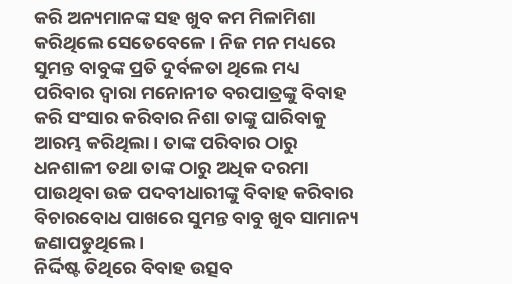କରି ଅନ୍ୟମାନଙ୍କ ସହ ଖୁବ କମ ମିଳାମିଶା କରିଥିଲେ ସେତେବେଳେ । ନିଜ ମନ ମଧ୍ୟରେ ସୁମନ୍ତ ବାବୁଙ୍କ ପ୍ରତି ଦୁର୍ବଳତା ଥିଲେ ମଧ୍ୟ ପରିବାର ଦ୍ୱାରା ମନୋନୀତ ବରପାତ୍ରଙ୍କୁ ବିବାହ କରି ସଂସାର କରିବାର ନିଶା ତାଙ୍କୁ ଘାରିବାକୁ ଆରମ୍ଭ କରିଥିଲା । ତାଙ୍କ ପରିବାର ଠାରୁ ଧନଶାଳୀ ତଥା ତାଙ୍କ ଠାରୁ ଅଧିକ ଦରମା ପାଉଥିବା ଉଚ୍ଚ ପଦବୀଧାରୀଙ୍କୁ ବିବାହ କରିବାର ବିଚାରବୋଧ ପାଖରେ ସୁମନ୍ତ ବାବୁ ଖୁବ ସାମାନ୍ୟ ଜଣାପଡୁଥିଲେ ।
ନିର୍ଦ୍ଦିଷ୍ଟ ତିଥିରେ ବିବାହ ଉତ୍ସବ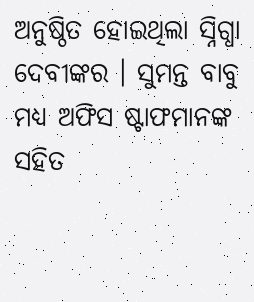ଅନୁଷ୍ଠିତ ହୋଇଥିଲା ସ୍ନିଗ୍ଧା ଦେବୀଙ୍କର । ସୁମନ୍ତ ବାବୁ ମଧ୍ୟ ଅଫିସ ଷ୍ଟାଫମାନଙ୍କ ସହିତ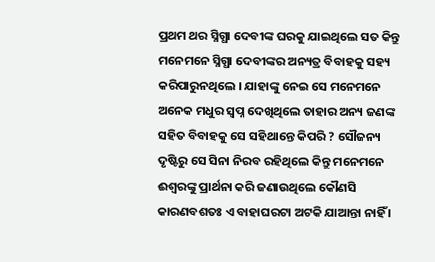ପ୍ରଥମ ଥର ସ୍ନିଗ୍ଧା ଦେବୀଙ୍କ ଘରକୁ ଯାଇଥିଲେ ସତ କିନ୍ତୁ ମନେମନେ ସ୍ନିଗ୍ଧା ଦେବୀଙ୍କର ଅନ୍ୟତ୍ର ବିବାହକୁ ସହ୍ୟ କରିପାରୁନଥିଲେ । ଯାହାଙ୍କୁ ନେଇ ସେ ମନେମନେ ଅନେକ ମଧୁର ସ୍ୱପ୍ନ ଦେଖିଥିଲେ ତାହାର ଅନ୍ୟ ଜଣଙ୍କ ସହିତ ବିବାହକୁ ସେ ସହିଥାନ୍ତେ କିପରି ? ସୌଜନ୍ୟ ଦୃଷ୍ଟିରୁ ସେ ସିନା ନିରବ ରହିଥିଲେ କିନ୍ତୁ ମନେମନେ ଈଶ୍ୱରଙ୍କୁ ପ୍ରାର୍ଥନା କରି ଜଣାଉଥିଲେ କୌଣସି କାରଣବଶତଃ ଏ ବାହାଘରଟା ଅଟକି ଯାଆନ୍ତା ନାହିଁ ।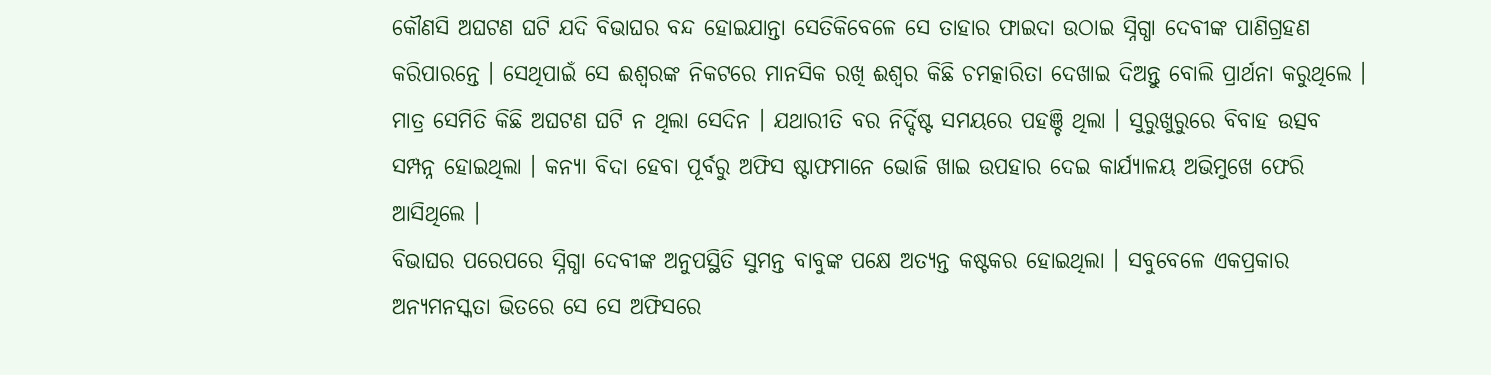କୌଣସି ଅଘଟଣ ଘଟି ଯଦି ବିଭାଘର ବନ୍ଦ ହୋଇଯାନ୍ତା ସେତିକିବେଳେ ସେ ତାହାର ଫାଇଦା ଉଠାଇ ସ୍ନିଗ୍ଧା ଦେବୀଙ୍କ ପାଣିଗ୍ରହଣ କରିପାରନ୍ତେ । ସେଥିପାଇଁ ସେ ଈଶ୍ୱରଙ୍କ ନିକଟରେ ମାନସିକ ରଖି ଈଶ୍ୱର କିଛି ଚମତ୍କାରିତା ଦେଖାଇ ଦିଅନ୍ତୁ ବୋଲି ପ୍ରାର୍ଥନା କରୁଥିଲେ ।
ମାତ୍ର ସେମିତି କିଛି ଅଘଟଣ ଘଟି ନ ଥିଲା ସେଦିନ । ଯଥାରୀତି ବର ନିର୍ଦ୍ଦିଷ୍ଟ ସମୟରେ ପହଞ୍ଚି ଥିଲା । ସୁରୁଖୁରୁରେ ବିବାହ ଉତ୍ସବ ସମ୍ପନ୍ନ ହୋଇଥିଲା । କନ୍ୟା ବିଦା ହେବା ପୂର୍ବରୁ ଅଫିସ ଷ୍ଟାଫମାନେ ଭୋଜି ଖାଇ ଉପହାର ଦେଇ କାର୍ଯ୍ୟାଳୟ ଅଭିମୁଖେ ଫେରି ଆସିଥିଲେ ।
ବିଭାଘର ପରେପରେ ସ୍ନିଗ୍ଧା ଦେବୀଙ୍କ ଅନୁପସ୍ଥିତି ସୁମନ୍ତ ବାବୁଙ୍କ ପକ୍ଷେ ଅତ୍ୟନ୍ତ କଷ୍ଟକର ହୋଇଥିଲା । ସବୁବେଳେ ଏକପ୍ରକାର ଅନ୍ୟମନସ୍କତା ଭିତରେ ସେ ସେ ଅଫିସରେ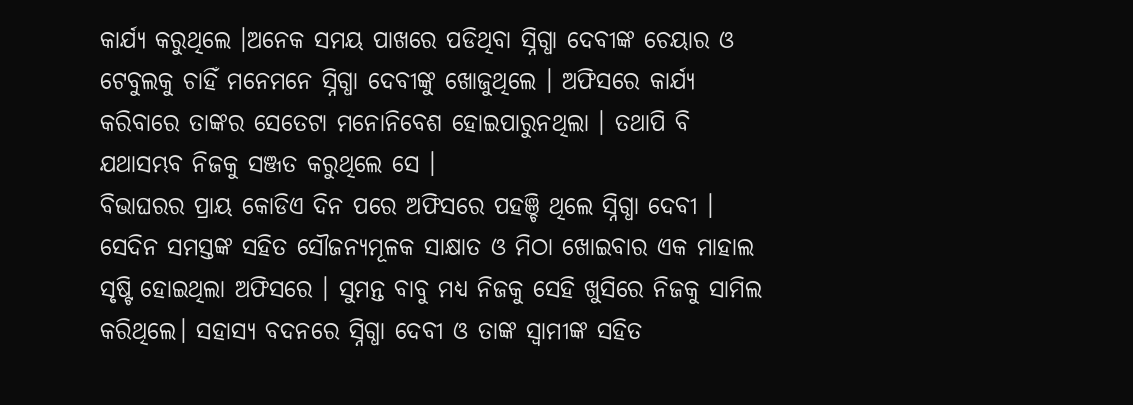କାର୍ଯ୍ୟ କରୁଥିଲେ ।ଅନେକ ସମୟ ପାଖରେ ପଡିଥିବା ସ୍ନିଗ୍ଧା ଦେବୀଙ୍କ ଚେୟାର ଓ ଟେବୁଲକୁ ଚାହିଁ ମନେମନେ ସ୍ନିଗ୍ଧା ଦେବୀଙ୍କୁ ଖୋଜୁଥିଲେ । ଅଫିସରେ କାର୍ଯ୍ୟ କରିବାରେ ତାଙ୍କର ସେତେଟା ମନୋନିବେଶ ହୋଇପାରୁନଥିଲା । ତଥାପି ବି ଯଥାସମ୍ଭବ ନିଜକୁ ସଞ୍ଜତ କରୁଥିଲେ ସେ ।
ବିଭାଘରର ପ୍ରାୟ କୋଡିଏ ଦିନ ପରେ ଅଫିସରେ ପହଞ୍ଚି ଥିଲେ ସ୍ନିଗ୍ଧା ଦେବୀ । ସେଦିନ ସମସ୍ତଙ୍କ ସହିତ ସୌଜନ୍ୟମୂଳକ ସାକ୍ଷାତ ଓ ମିଠା ଖୋଇବାର ଏକ ମାହାଲ ସୃଷ୍ଟି ହୋଇଥିଲା ଅଫିସରେ । ସୁମନ୍ତ ବାବୁ ମଧ୍ୟ ନିଜକୁ ସେହି ଖୁସିରେ ନିଜକୁ ସାମିଲ କରିଥିଲେ। ସହାସ୍ୟ ବଦନରେ ସ୍ନିଗ୍ଧା ଦେବୀ ଓ ତାଙ୍କ ସ୍ୱାମୀଙ୍କ ସହିତ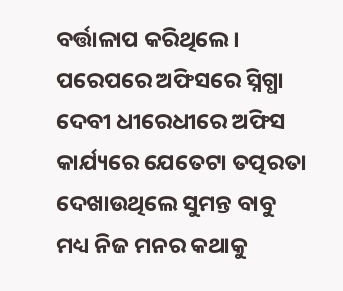ବର୍ତ୍ତାଳାପ କରିଥିଲେ । ପରେପରେ ଅଫିସରେ ସ୍ନିଗ୍ଧା ଦେବୀ ଧୀରେଧୀରେ ଅଫିସ କାର୍ଯ୍ୟରେ ଯେତେଟା ତତ୍ପରତା ଦେଖାଉଥିଲେ ସୁମନ୍ତ ବାବୁ ମଧ୍ୟ ନିଜ ମନର କଥାକୁ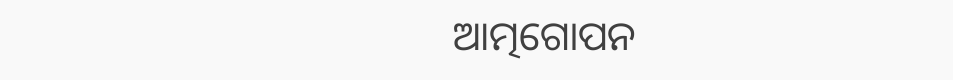ଆତ୍ମଗୋପନ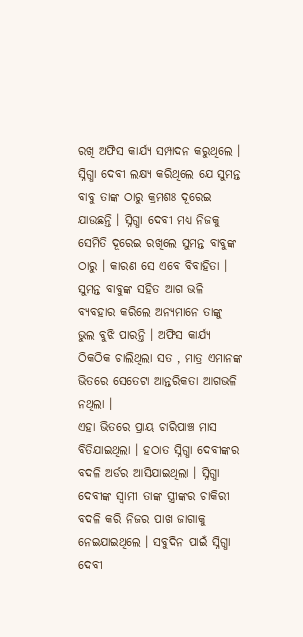ରଖି ଅଫିସ କାର୍ଯ୍ୟ ସମ୍ପାଦନ କରୁଥିଲେ । ସ୍ନିଗ୍ଧା ଦେବୀ ଲକ୍ଷ୍ୟ କରିଥିଲେ ଯେ ସୁମନ୍ତ ବାବୁ ତାଙ୍କ ଠାରୁ କ୍ରମଶଃ ଦୂରେଇ ଯାଉଛନ୍ତି । ସ୍ନିଗ୍ଧା ଦେବୀ ମଧ୍ୟ ନିଜକୁ ସେମିତି ଦୂରେଇ ରଖିଲେ ସୁମନ୍ତ ବାବୁଙ୍କ ଠାରୁ । କାରଣ ସେ ଏବେ ବିବାହିତା । ସୁମନ୍ତ ବାବୁଙ୍କ ସହିତ ଆଗ ଭଳି ବ୍ୟବହାର କରିଲେ ଅନ୍ୟମାନେ ତାଙ୍କୁ ଭୁଲ ବୁଝି ପାରନ୍ତି । ଅଫିସ କାର୍ଯ୍ୟ ଠିକଠିକ ଚାଲିଥିଲା ସତ , ମାତ୍ର ଏମାନଙ୍କ ଭିତରେ ସେତେଟା ଆନ୍ତରିକତା ଆଗଭଳି ନଥିଲା ।
ଏହା ଭିତରେ ପ୍ରାୟ ଚାରିପାଞ୍ଚ ମାସ ବିତିଯାଇଥିଲା । ହଠାତ ସ୍ନିଗ୍ଧା ଦେବୀଙ୍କର ବଦଳି ଅର୍ଡର ଆସିଯାଇଥିଲା । ସ୍ନିଗ୍ଧା ଦେବୀଙ୍କ ସ୍ୱାମୀ ତାଙ୍କ ସ୍ତ୍ରୀଙ୍କର ଚାକିରୀ ବଦଳି କରି ନିଜର ପାଖ ଜାଗାକୁ ନେଇଯାଇଥିଲେ । ସବୁଦିନ ପାଇଁ ସ୍ନିଗ୍ଧା ଦେବୀ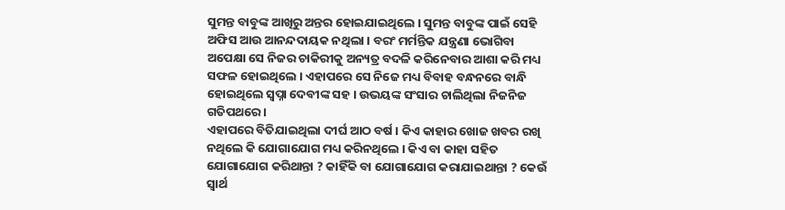ସୁମନ୍ତ ବାବୁଙ୍କ ଆଖିରୁ ଅନ୍ତର ହୋଇଯାଇଥିଲେ । ସୁମନ୍ତ ବାବୁଙ୍କ ପାଇଁ ସେହି ଅଫିସ ଆଉ ଆନନ୍ଦଦାୟକ ନଥିଲା । ବରଂ ମର୍ମନ୍ତିକ ଯନ୍ତ୍ରଣା ଭୋଗିବା ଅପେକ୍ଷା ସେ ନିଜର ଚାକିରୀକୁ ଅନ୍ୟତ୍ର ବଦଳି କରିନେବାର ଆଶା କରି ମଧ୍ୟ ସଫଳ ହୋଇଥିଲେ । ଏହାପରେ ସେ ନିଜେ ମଧ୍ୟ ବିବାହ ବନ୍ଧନରେ ବାନ୍ଧି ହୋଇଥିଲେ ସ୍ୱପ୍ନା ଦେବୀଙ୍କ ସହ । ଉଭୟଙ୍କ ସଂସାର ଚାଲିଥିଲା ନିଜନିଜ ଗତିପଥରେ ।
ଏହାପରେ ବିତିଯାଇଥିଲା ଦୀର୍ଘ ଆଠ ବର୍ଷ । କିଏ କାହାର ଖୋଜ ଖବର ରଖି ନଥିଲେ କି ଯୋଗାଯୋଗ ମଧ୍ୟ କରିନଥିଲେ । କିଏ ବା କାହା ସହିତ ଯୋଗାଯୋଗ କରିଥାନ୍ତା ? କାହିଁକି ବା ଯୋଗାଯୋଗ କରାଯାଇଥାନ୍ତା ? କେଉଁ ସ୍ୱାର୍ଥ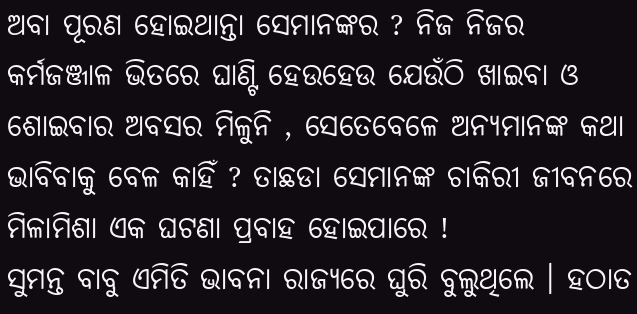ଅବା ପୂରଣ ହୋଇଥାନ୍ତା ସେମାନଙ୍କର ? ନିଜ ନିଜର କର୍ମଜଞ୍ଜାଳ ଭିତରେ ଘାଣ୍ଟି ହେଉହେଉ ଯେଉଁଠି ଖାଇବା ଓ ଶୋଇବାର ଅବସର ମିଳୁନି , ସେତେବେଳେ ଅନ୍ୟମାନଙ୍କ କଥା ଭାବିବାକୁ ବେଳ କାହିଁ ? ତାଛଡା ସେମାନଙ୍କ ଚାକିରୀ ଜୀବନରେ ମିଳାମିଶା ଏକ ଘଟଣା ପ୍ରବାହ ହୋଇପାରେ !
ସୁମନ୍ତ ବାବୁ ଏମିତି ଭାବନା ରାଜ୍ୟରେ ଘୁରି ବୁଲୁଥିଲେ । ହଠାତ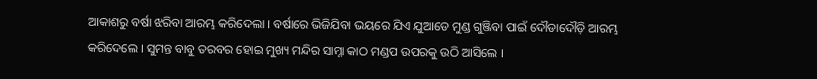ଆକାଶରୁ ବର୍ଷା ଝରିବା ଆରମ୍ଭ କରିଦେଲା । ବର୍ଷାରେ ଭିଜିଯିବା ଭୟରେ ଯିଏ ଯୁଆଡେ ମୁଣ୍ଡ ଗୁଞ୍ଜିବା ପାଇଁ ଦୌଡାଦୌଡ଼ି ଆରମ୍ଭ କରିଦେଲେ । ସୁମନ୍ତ ବାବୁ ତରବର ହୋଇ ମୁଖ୍ୟ ମନ୍ଦିର ସାମ୍ନା କାଠ ମଣ୍ଡପ ଉପରକୁ ଉଠି ଆସିଲେ ।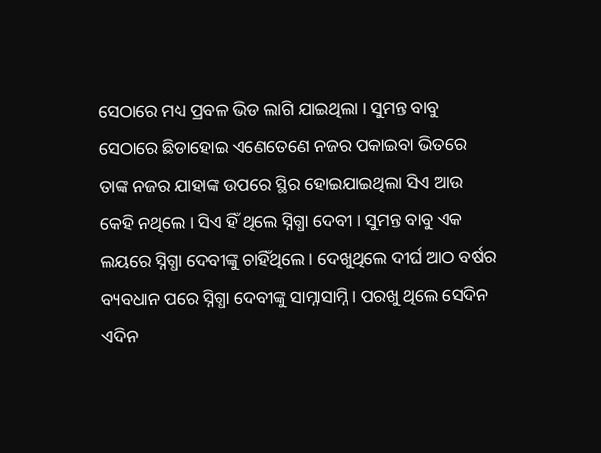ସେଠାରେ ମଧ୍ୟ ପ୍ରବଳ ଭିଡ ଲାଗି ଯାଇଥିଲା । ସୁମନ୍ତ ବାବୁ ସେଠାରେ ଛିଡାହୋଇ ଏଣେତେଣେ ନଜର ପକାଇବା ଭିତରେ ତାଙ୍କ ନଜର ଯାହାଙ୍କ ଉପରେ ସ୍ଥିର ହୋଇଯାଇଥିଲା ସିଏ ଆଉ କେହି ନଥିଲେ । ସିଏ ହିଁ ଥିଲେ ସ୍ନିଗ୍ଧା ଦେବୀ । ସୁମନ୍ତ ବାବୁ ଏକ ଲୟରେ ସ୍ନିଗ୍ଧା ଦେବୀଙ୍କୁ ଚାହିଁଥିଲେ । ଦେଖୁଥିଲେ ଦୀର୍ଘ ଆଠ ବର୍ଷର ବ୍ୟବଧାନ ପରେ ସ୍ନିଗ୍ଧା ଦେବୀଙ୍କୁ ସାମ୍ନାସାମ୍ନି । ପରଖୁ ଥିଲେ ସେଦିନ ଏଦିନ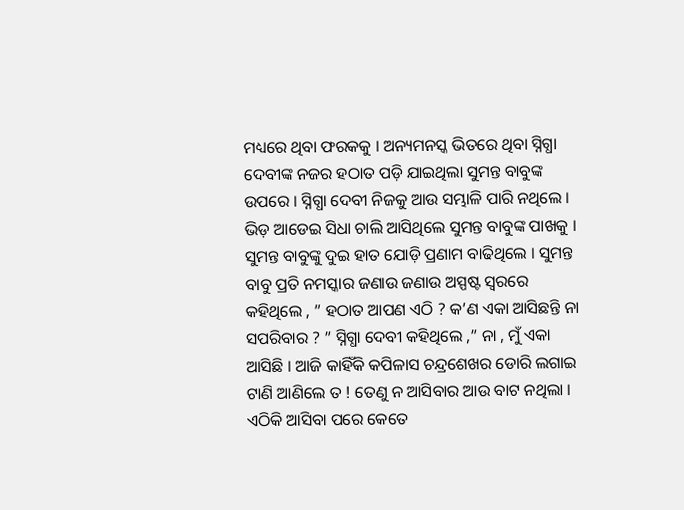ମଧ୍ୟରେ ଥିବା ଫରକକୁ । ଅନ୍ୟମନସ୍କ ଭିତରେ ଥିବା ସ୍ନିଗ୍ଧା ଦେବୀଙ୍କ ନଜର ହଠାତ ପଡ଼ି ଯାଇଥିଲା ସୁମନ୍ତ ବାବୁଙ୍କ ଉପରେ । ସ୍ନିଗ୍ଧା ଦେବୀ ନିଜକୁ ଆଉ ସମ୍ଭାଳି ପାରି ନଥିଲେ । ଭିଡ଼ ଆଡେଇ ସିଧା ଚାଲି ଆସିଥିଲେ ସୁମନ୍ତ ବାବୁଙ୍କ ପାଖକୁ । ସୁମନ୍ତ ବାବୁଙ୍କୁ ଦୁଇ ହାତ ଯୋଡ଼ି ପ୍ରଣାମ ବାଢିଥିଲେ । ସୁମନ୍ତ ବାବୁ ପ୍ରତି ନମସ୍କାର ଜଣାଉ ଜଣାଉ ଅସ୍ପଷ୍ଟ ସ୍ୱରରେ କହିଥିଲେ , ” ହଠାତ ଆପଣ ଏଠି ? କ’ଣ ଏକା ଆସିଛନ୍ତି ନା ସପରିବାର ? ” ସ୍ନିଗ୍ଧା ଦେବୀ କହିଥିଲେ ,” ନା , ମୁଁ ଏକା ଆସିଛି । ଆଜି କାହିଁକି କପିଳାସ ଚନ୍ଦ୍ରଶେଖର ଡୋରି ଲଗାଇ ଟାଣି ଆଣିଲେ ତ ! ତେଣୁ ନ ଆସିବାର ଆଉ ବାଟ ନଥିଲା । ଏଠିକି ଆସିବା ପରେ କେତେ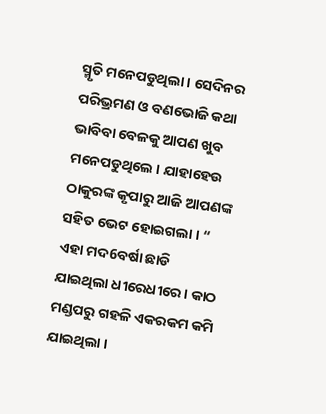ସ୍ମୃତି ମନେପଡୁଥିଲା । ସେଦିନର ପରିଭ୍ରମଣ ଓ ବଣଭୋଜି କଥା ଭାବିବା ବେଳକୁ ଆପଣ ଖୁବ ମନେପଡୁଥିଲେ । ଯାହାହେଉ ଠାକୁରଙ୍କ କୃପାରୁ ଆଜି ଆପଣଙ୍କ ସହିତ ଭେଟ ହୋଇଗଲା । “
ଏହା ମଦ6ବର୍ଷା ଛାଡି ଯାଇଥିଲା ଧୀରେଧୀରେ । କାଠ ମଣ୍ଡପରୁ ଗହଳି ଏକରକମ କମି ଯାଇଥିଲା ।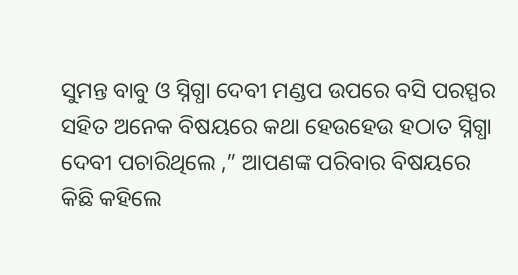ସୁମନ୍ତ ବାବୁ ଓ ସ୍ନିଗ୍ଧା ଦେବୀ ମଣ୍ଡପ ଉପରେ ବସି ପରସ୍ପର ସହିତ ଅନେକ ବିଷୟରେ କଥା ହେଉହେଉ ହଠାତ ସ୍ନିଗ୍ଧା ଦେବୀ ପଚାରିଥିଲେ ,” ଆପଣଙ୍କ ପରିବାର ବିଷୟରେ କିଛି କହିଲେ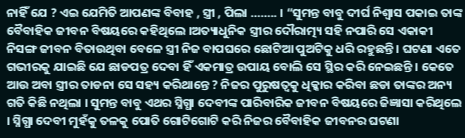ନାହିଁ ଯେ ? ଏଇ ଯେମିତି ଆପଣଙ୍କ ବିବାହ , ସ୍ତ୍ରୀ , ପିଲା …….. । “ସୁମନ୍ତ ବାବୁ ଦୀର୍ଘ ନିଶ୍ଵାସ ପକାଇ ତାଙ୍କ ବୈବାହିକ ଜୀବନ ବିଷୟରେ କହିଥିଲେ ।ଅତ୍ୟାଧୁନିକ ସ୍ତ୍ରୀର ଦୌରାତ୍ମ୍ୟ ସହି ନପାରି ସେ ଏକାକୀ ନିସଙ୍ଗ ଜୀବନ ବିତାଉଥିବା ବେଳେ ସ୍ତ୍ରୀ ନିଜ ବାପଘରେ ଛୋଟିଆ ପୁଅଟିକୁ ଧରି ରହୁଛନ୍ତି । ଘଟଣା ଏତେ ଗଭୀରକୁ ଯାଇଛି ଯେ ଛାଡପତ୍ର ଦେବା ହିଁ ଏକମାତ୍ର ଉପାୟ ବୋଲି ସେ ସ୍ଥିର କରି ନେଇଛନ୍ତି । କେତେ ଆଉ ଅବା ସ୍ତ୍ରୀର ତାଡନା ସେ ସହ୍ୟ କରିଥାନ୍ତେ ? ନିଜର ପୁରୁଷତ୍ୱକୁ ଧିକ୍କାର କରିବା ଛଡା ତାଙ୍କର ଅନ୍ୟ ଗତି କିଛି ନଥିଲା । ସୁମନ୍ତ ବାବୁ ଏଥର ସ୍ନିଗ୍ଧା ଦେବୀଙ୍କ ପାରିବାରିକ ଜୀବନ ବିଷୟରେ ଜିଜ୍ଞାସା କରିଥିଲେ । ସ୍ନିଗ୍ଧା ଦେବୀ ମୁହଁକୁ ତଳକୁ ପୋତି ଗୋଟିଗୋଟି କରି ନିଜର ବୈବାହିକ ଜୀବନର ଘଟଣା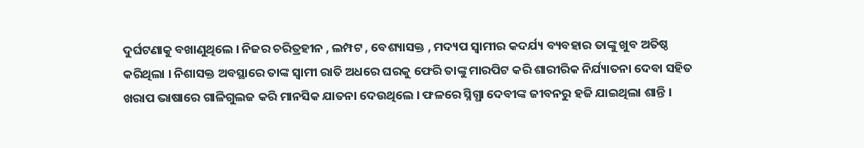ଦୁର୍ଘଟଣାକୁ ବଖାଣୁଥିଲେ । ନିଜର ଚରିତ୍ରହୀନ , ଲମ୍ପଟ , ବେଶ୍ୟାସକ୍ତ , ମଦ୍ୟପ ସ୍ୱାମୀର କଦର୍ଯ୍ୟ ବ୍ୟବହାର ତାଙ୍କୁ ଖୁବ ଅତିଷ୍ଠ କରିଥିଲା । ନିଶାସକ୍ତ ଅବସ୍ଥାରେ ତାଙ୍କ ସ୍ୱାମୀ ରାତି ଅଧରେ ଘରକୁ ଫେରି ତାଙ୍କୁ ମାରପିଟ କରି ଶାରୀରିକ ନିର୍ଯ୍ୟାତନା ଦେବା ସହିତ ଖରାପ ଭାଷାରେ ଗାଳିଗୁଲଜ କରି ମାନସିକ ଯାତନା ଦେଉଥିଲେ । ଫଳରେ ସ୍ନିଗ୍ଧା ଦେବୀଙ୍କ ଜୀବନରୁ ହଜି ଯାଇଥିଲା ଶାନ୍ତି ।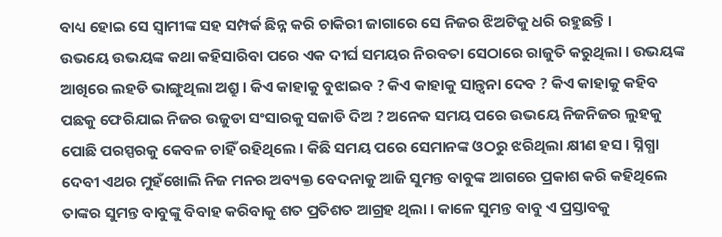ବାଧ୍ୟ ହୋଇ ସେ ସ୍ଵାମୀଙ୍କ ସହ ସମ୍ପର୍କ ଛିନ୍ନ କରି ଚାକିରୀ ଜାଗାରେ ସେ ନିଜର ଝିଅଟିକୁ ଧରି ରହୁଛନ୍ତି ।
ଉଭୟେ ଉଭୟଙ୍କ କଥା କହିସାରିବା ପରେ ଏକ ଦୀର୍ଘ ସମୟର ନିରବତା ସେଠାରେ ରାଜୁତି କରୁଥିଲା । ଉଭୟଙ୍କ ଆଖିରେ ଲହଡି ଭାଙ୍ଗୁଥିଲା ଅଶ୍ରୁ । କିଏ କାହାକୁ ବୁଝାଇବ ? କିଏ କାହାକୁ ସାନ୍ତ୍ୱନା ଦେବ ? କିଏ କାହାକୁ କହିବ ପଛକୁ ଫେରିଯାଇ ନିଜର ଉଜୁଡା ସଂସାରକୁ ସଜାଡି ଦିଅ ? ଅନେକ ସମୟ ପରେ ଉଭୟେ ନିଜନିଜର ଲୁହକୁ ପୋଛି ପରସ୍ପରକୁ କେବଳ ଚାହିଁ ରହିଥିଲେ । କିଛି ସମୟ ପରେ ସେମାନଙ୍କ ଓଠରୁ ଝରିଥିଲା କ୍ଷୀଣ ହସ । ସ୍ନିଗ୍ଧା ଦେବୀ ଏଥର ମୁହଁଖୋଲି ନିଜ ମନର ଅବ୍ୟକ୍ତ ବେଦନାକୁ ଆଜି ସୁମନ୍ତ ବାବୁଙ୍କ ଆଗରେ ପ୍ରକାଶ କରି କହିଥିଲେ ତାଙ୍କର ସୁମନ୍ତ ବାବୁଙ୍କୁ ବିବାହ କରିବାକୁ ଶତ ପ୍ରତିଶତ ଆଗ୍ରହ ଥିଲା । କାଳେ ସୁମନ୍ତ ବାବୁ ଏ ପ୍ରସ୍ତାବକୁ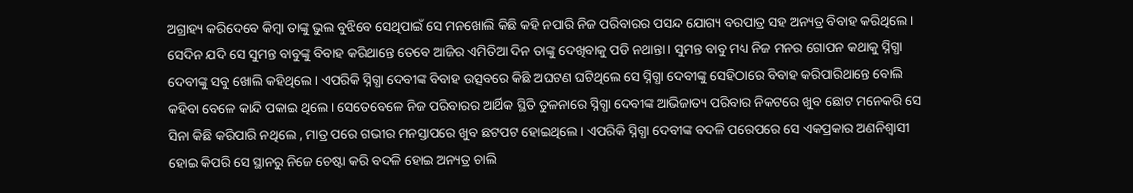ଅଗ୍ରାହ୍ୟ କରିଦେବେ କିମ୍ବା ତାଙ୍କୁ ଭୁଲ ବୁଝିବେ ସେଥିପାଇଁ ସେ ମନଖୋଲି କିଛି କହି ନପାରି ନିଜ ପରିବାରର ପସନ୍ଦ ଯୋଗ୍ୟ ବରପାତ୍ର ସହ ଅନ୍ୟତ୍ର ବିବାହ କରିଥିଲେ । ସେଦିନ ଯଦି ସେ ସୁମନ୍ତ ବାବୁଙ୍କୁ ବିବାହ କରିଥାନ୍ତେ ତେବେ ଆଜିର ଏମିତିଆ ଦିନ ତାଙ୍କୁ ଦେଖିବାକୁ ପଡି ନଥାନ୍ତା । ସୁମନ୍ତ ବାବୁ ମଧ୍ୟ ନିଜ ମନର ଗୋପନ କଥାକୁ ସ୍ନିଗ୍ଧା ଦେବୀଙ୍କୁ ସବୁ ଖୋଲି କହିଥିଲେ । ଏପରିକି ସ୍ନିଗ୍ଧା ଦେବୀଙ୍କ ବିବାହ ଉତ୍ସବରେ କିଛି ଅଘଟଣ ଘଟିଥିଲେ ସେ ସ୍ନିଗ୍ଧା ଦେବୀଙ୍କୁ ସେହିଠାରେ ବିବାହ କରିପାରିଥାନ୍ତେ ବୋଲି କହିବା ବେଳେ କାନ୍ଦି ପକାଇ ଥିଲେ । ସେତେବେଳେ ନିଜ ପରିବାରର ଆର୍ଥିକ ସ୍ଥିତି ତୁଳନାରେ ସ୍ନିଗ୍ଧା ଦେବୀଙ୍କ ଆଭିଜାତ୍ୟ ପରିବାର ନିକଟରେ ଖୁବ ଛୋଟ ମନେକରି ସେ ସିନା କିଛି କରିପାରି ନଥିଲେ , ମାତ୍ର ପରେ ଗଭୀର ମନସ୍ତାପରେ ଖୁବ ଛଟପଟ ହୋଇଥିଲେ । ଏପରିକି ସ୍ନିଗ୍ଧା ଦେବୀଙ୍କ ବଦଳି ପରେପରେ ସେ ଏକପ୍ରକାର ଅଣନିଶ୍ୱାସୀ ହୋଇ କିପରି ସେ ସ୍ଥାନରୁ ନିଜେ ଚେଷ୍ଟା କରି ବଦଳି ହୋଇ ଅନ୍ୟତ୍ର ଚାଲି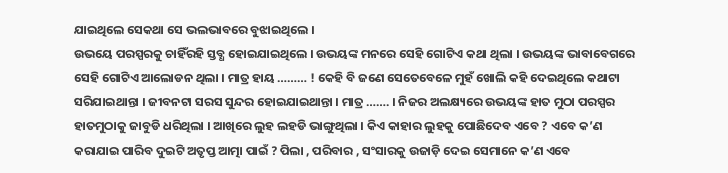ଯାଇଥିଲେ ସେକଥା ସେ ଭଲଭାବରେ ବୁଝାଇଥିଲେ ।
ଉଭୟେ ପରସ୍ପରକୁ ଚାହିଁରହି ସ୍ତବ୍ଧ ହୋଇଯାଇଥିଲେ । ଉଭୟଙ୍କ ମନରେ ସେହି ଗୋଟିଏ କଥା ଥିଲା । ଉଭୟଙ୍କ ଭାବାବେଗରେ ସେହି ଗୋଟିଏ ଆଲୋଡନ ଥିଲା । ମାତ୍ର ହାୟ ……… ! କେହି ବି ଜଣେ ସେତେବେଳେ ମୁହଁ ଖୋଲି କହି ଦେଇଥିଲେ କଥାଟା ସରିଯାଇଥାନ୍ତା । ଜୀବନଟା ସରସ ସୁନ୍ଦର ହୋଇଯାଇଥାନ୍ତା । ମାତ୍ର ……. । ନିଜର ଅଲକ୍ଷ୍ୟରେ ଉଭୟଙ୍କ ହାତ ମୁଠା ପରସ୍ପର ହାତମୁଠାକୁ ଜାବୁଡି ଧରିଥିଲା । ଆଖିରେ ଲୁହ ଲହଡି ଭାଙ୍ଗୁଥିଲା । କିଏ କାହାର ଲୁହକୁ ପୋଛିଦେବ ଏବେ ? ଏବେ କ’ଣ କରାଯାଇ ପାରିବ ଦୁଇଟି ଅତୃପ୍ତ ଆତ୍ମା ପାଇଁ ? ପିଲା , ପରିବାର , ସଂସାରକୁ ଉଜାଡ଼ି ଦେଇ ସେମାନେ କ’ଣ ଏବେ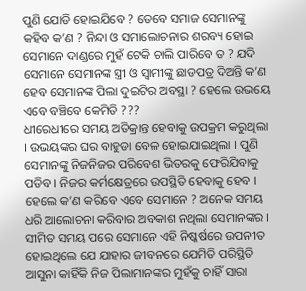ପୁଣି ଯୋଡି ହୋଇଯିବେ ? ତେବେ ସମାଜ ସେମାନଙ୍କୁ କହିବ କ’ଣ ? ନିନ୍ଦା ଓ ସମାଲୋଚନାର ଶରବ୍ୟ ହୋଇ ସେମାନେ ଦାଣ୍ଡରେ ମୁହଁ ଟେକି ଚାଲି ପାରିବେ ତ ? ଯଦି ସେମାନେ ସେମାନଙ୍କ ସ୍ତ୍ରୀ ଓ ସ୍ୱାମୀଙ୍କୁ ଛାଡପତ୍ର ଦିଅନ୍ତି କ’ଣ ହେବ ସେମାନଙ୍କ ପିଲା ଦୁଇଟିର ଅବସ୍ଥା ? ହେଲେ ଉଭୟେ ଏବେ ବଞ୍ଚିବେ କେମିତି ???
ଧୀରେଧୀରେ ସମୟ ଅତିକ୍ରାନ୍ତ ହେବାକୁ ଉପକ୍ରମ କରୁଥିଲା । ଉଭୟଙ୍କର ଘର ବାହୁଡା ବେଳ ହୋଇଯାଇଥିଲା । ପୁଣି ସେମାନଙ୍କୁ ନିଜନିଜର ପରିବେଶ ଭିତରକୁ ଫେରିଯିବାକୁ ପଡିବ । ନିଜର କର୍ମକ୍ଷେତ୍ରରେ ଉପସ୍ଥିତି ହେବାକୁ ହେବ । ହେଲେ କ’ଣ କରିବେ ଏବେ ସେମାନେ ? ଅନେକ ସମୟ ଧରି ଆଲୋଚନା କରିବାର ଅବକାଶ ନଥିଲା ସେମାନଙ୍କର । ସୀମିତ ସମୟ ପରେ ସେମାନେ ଏହି ନିଷ୍କର୍ଷରେ ଉପନୀତ ହୋଇଥିଲେ ଯେ ଯାହାର ଜୀବନରେ ଯେମିତି ପରିସ୍ଥିତି ଆସୁନା କାହିଁକି ନିଜ ପିଲାମାନଙ୍କର ମୁହଁକୁ ଚାହିଁ ସାରା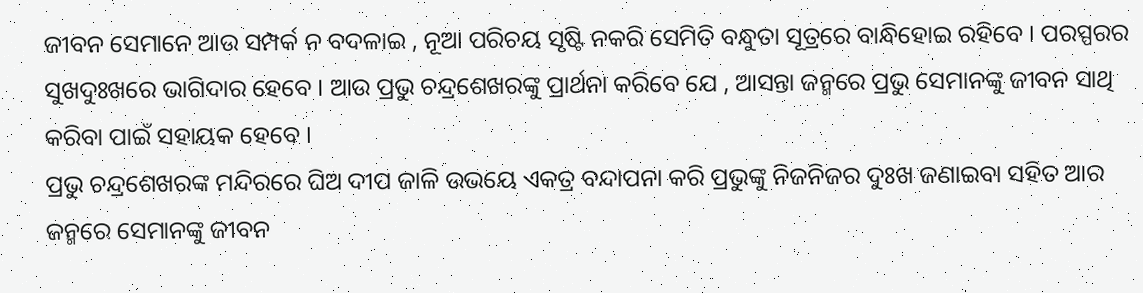ଜୀବନ ସେମାନେ ଆଉ ସମ୍ପର୍କ ନ ବଦଳାଇ , ନୂଆ ପରିଚୟ ସୃଷ୍ଟି ନକରି ସେମିତି ବନ୍ଧୁତା ସୂତ୍ରରେ ବାନ୍ଧିହୋଇ ରହିବେ । ପରସ୍ପରର ସୁଖଦୁଃଖରେ ଭାଗିଦାର ହେବେ । ଆଉ ପ୍ରଭୁ ଚନ୍ଦ୍ରଶେଖରଙ୍କୁ ପ୍ରାର୍ଥନା କରିବେ ଯେ , ଆସନ୍ତା ଜନ୍ମରେ ପ୍ରଭୁ ସେମାନଙ୍କୁ ଜୀବନ ସାଥି କରିବା ପାଇଁ ସହାୟକ ହେବେ ।
ପ୍ରଭୁ ଚନ୍ଦ୍ରଶେଖରଙ୍କ ମନ୍ଦିରରେ ଘିଅ ଦୀପ ଜାଳି ଉଭୟେ ଏକତ୍ର ବନ୍ଦାପନା କରି ପ୍ରଭୁଙ୍କୁ ନିଜନିଜର ଦୁଃଖ ଜଣାଇବା ସହିତ ଆର ଜନ୍ମରେ ସେମାନଙ୍କୁ ଜୀବନ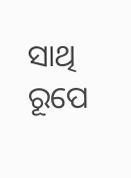ସାଥି ରୂପେ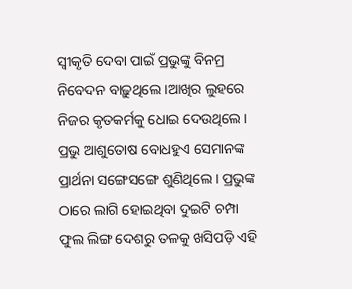ସ୍ୱୀକୃତି ଦେବା ପାଇଁ ପ୍ରଭୁଙ୍କୁ ବିନମ୍ର ନିବେଦନ ବାଢ଼ୁଥିଲେ ।ଆଖିର ଲୁହରେ ନିଜର କୃତକର୍ମକୁ ଧୋଇ ଦେଉଥିଲେ । ପ୍ରଭୁ ଆଶୁତୋଷ ବୋଧହୁଏ ସେମାନଙ୍କ ପ୍ରାର୍ଥନା ସଙ୍ଗେସଙ୍ଗେ ଶୁଣିଥିଲେ । ପ୍ରଭୁଙ୍କ ଠାରେ ଲାଗି ହୋଇଥିବା ଦୁଇଟି ଚମ୍ପା ଫୁଲ ଲିଙ୍ଗ ଦେଶରୁ ତଳକୁ ଖସିପଡ଼ି ଏହି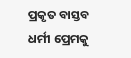ପ୍ରକୃତ ବାସ୍ତବ ଧର୍ମୀ ପ୍ରେମକୁ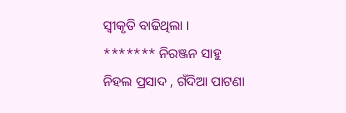ସ୍ୱୀକୃତି ବାଢିଥିଲା ।
******* ନିରଞ୍ଜନ ସାହୁ
ନିହଲ ପ୍ରସାଦ , ଗଁଦିଆ ପାଟଣା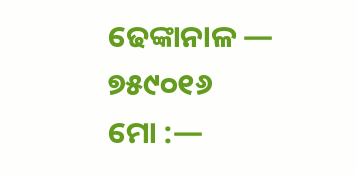ଢେଙ୍କାନାଳ — ୭୫୯୦୧୬
ମୋ :—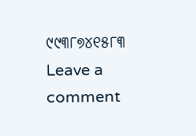୯୯୩୮୭୪୧୫୮୩
Leave a comment